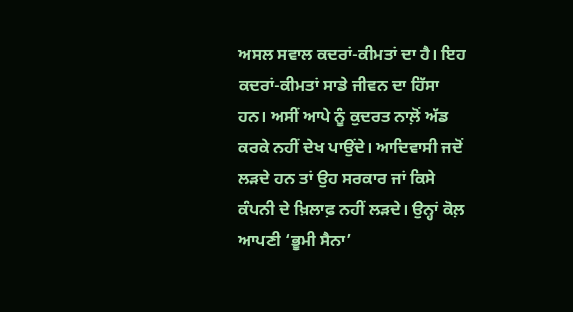ਅਸਲ ਸਵਾਲ ਕਦਰਾਂ-ਕੀਮਤਾਂ ਦਾ ਹੈ। ਇਹ ਕਦਰਾਂ-ਕੀਮਤਾਂ ਸਾਡੇ ਜੀਵਨ ਦਾ ਹਿੱਸਾ ਹਨ। ਅਸੀਂ ਆਪੇ ਨੂੰ ਕੁਦਰਤ ਨਾਲ਼ੋਂ ਅੱਡ ਕਰਕੇ ਨਹੀਂ ਦੇਖ ਪਾਉਂਦੇ। ਆਦਿਵਾਸੀ ਜਦੋਂ ਲੜਦੇ ਹਨ ਤਾਂ ਉਹ ਸਰਕਾਰ ਜਾਂ ਕਿਸੇ ਕੰਪਨੀ ਦੇ ਖ਼ਿਲਾਫ਼ ਨਹੀਂ ਲੜਦੇ। ਉਨ੍ਹਾਂ ਕੋਲ਼ ਆਪਣੀ ‘ਭੂਮੀ ਸੈਨਾ’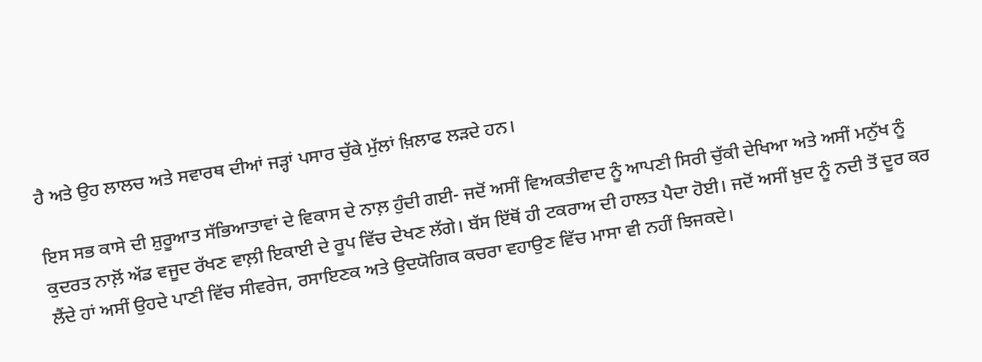ਹੈ ਅਤੇ ਉਹ ਲਾਲਚ ਅਤੇ ਸਵਾਰਥ ਦੀਆਂ ਜੜ੍ਹਾਂ ਪਸਾਰ ਚੁੱਕੇ ਮੁੱਲਾਂ ਖ਼ਿਲਾਫ ਲੜਦੇ ਹਨ।

ਇਸ ਸਭ ਕਾਸੇ ਦੀ ਸ਼ੁਰੂਆਤ ਸੱਭਿਆਤਾਵਾਂ ਦੇ ਵਿਕਾਸ ਦੇ ਨਾਲ਼ ਹੁੰਦੀ ਗਈ- ਜਦੋਂ ਅਸੀਂ ਵਿਅਕਤੀਵਾਦ ਨੂੰ ਆਪਣੀ ਸਿਰੀ ਚੁੱਕੀ ਦੇਖਿਆ ਅਤੇ ਅਸੀਂ ਮਨੁੱਖ ਨੂੰ ਕੁਦਰਤ ਨਾਲ਼ੋਂ ਅੱਡ ਵਜੂਦ ਰੱਖਣ ਵਾਲ਼ੀ ਇਕਾਈ ਦੇ ਰੂਪ ਵਿੱਚ ਦੇਖਣ ਲੱਗੇ। ਬੱਸ ਇੱਥੋਂ ਹੀ ਟਕਰਾਅ ਦੀ ਹਾਲਤ ਪੈਦਾ ਹੋਈ। ਜਦੋਂ ਅਸੀਂ ਖ਼ੁਦ ਨੂੰ ਨਦੀ ਤੋਂ ਦੂਰ ਕਰ ਲੈਂਦੇ ਹਾਂ ਅਸੀਂ ਉਹਦੇ ਪਾਣੀ ਵਿੱਚ ਸੀਵਰੇਜ, ਰਸਾਇਣਕ ਅਤੇ ਉਦਯੋਗਿਕ ਕਚਰਾ ਵਹਾਉਣ ਵਿੱਚ ਮਾਸਾ ਵੀ ਨਹੀਂ ਝਿਜਕਦੇ।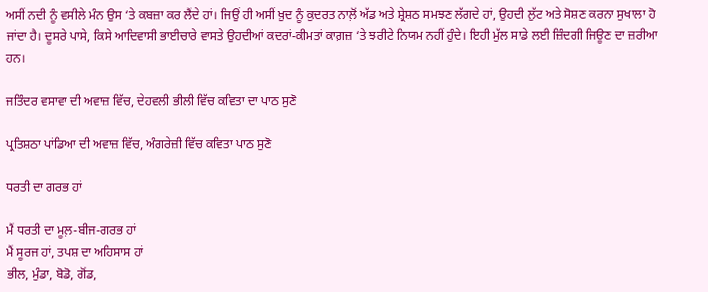ਅਸੀਂ ਨਦੀ ਨੂੰ ਵਸੀਲੇ ਮੰਨ ਉਸ ‘ਤੇ ਕਬਜ਼ਾ ਕਰ ਲੈਂਦੇ ਹਾਂ। ਜਿਉਂ ਹੀ ਅਸੀਂ ਖ਼ੁਦ ਨੂੰ ਕੁਦਰਤ ਨਾਲ਼ੋਂ ਅੱਡ ਅਤੇ ਸ਼੍ਰੇਸ਼ਠ ਸਮਝਣ ਲੱਗਦੇ ਹਾਂ, ਉਹਦੀ ਲੁੱਟ ਅਤੇ ਸੋਸ਼ਣ ਕਰਨਾ ਸੁਖਾਲਾ ਹੋ ਜਾਂਦਾ ਹੈ। ਦੂਸਰੇ ਪਾਸੇ, ਕਿਸੇ ਆਦਿਵਾਸੀ ਭਾਈਚਾਰੇ ਵਾਸਤੇ ਉਹਦੀਆਂ ਕਦਰਾਂ-ਕੀਮਤਾਂ ਕਾਗ਼ਜ਼ ‘ਤੇ ਝਰੀਟੇ ਨਿਯਮ ਨਹੀਂ ਹੁੰਦੇ। ਇਹੀ ਮੁੱਲ ਸਾਡੇ ਲਈ ਜ਼ਿੰਦਗੀ ਜਿਊਣ ਦਾ ਜ਼ਰੀਆ ਹਨ।

ਜਤਿੰਦਰ ਵਸਾਵਾ ਦੀ ਅਵਾਜ਼ ਵਿੱਚ, ਦੇਹਵਲੀ ਭੀਲੀ ਵਿੱਚ ਕਵਿਤਾ ਦਾ ਪਾਠ ਸੁਣੋ

ਪ੍ਰਤਿਸ਼ਠਾ ਪਾਂਡਿਆ ਦੀ ਅਵਾਜ਼ ਵਿੱਚ, ਅੰਗਰੇਜ਼ੀ ਵਿੱਚ ਕਵਿਤਾ ਪਾਠ ਸੁਣੋ

ਧਰਤੀ ਦਾ ਗਰਭ ਹਾਂ

ਮੈਂ ਧਰਤੀ ਦਾ ਮੂਲ਼-ਬੀਜ-ਗਰਭ ਹਾਂ
ਮੈਂ ਸੂਰਜ ਹਾਂ, ਤਪਸ਼ ਦਾ ਅਹਿਸਾਸ ਹਾਂ
ਭੀਲ, ਮੁੰਡਾ, ਬੋਡੋ, ਗੋਂਡ,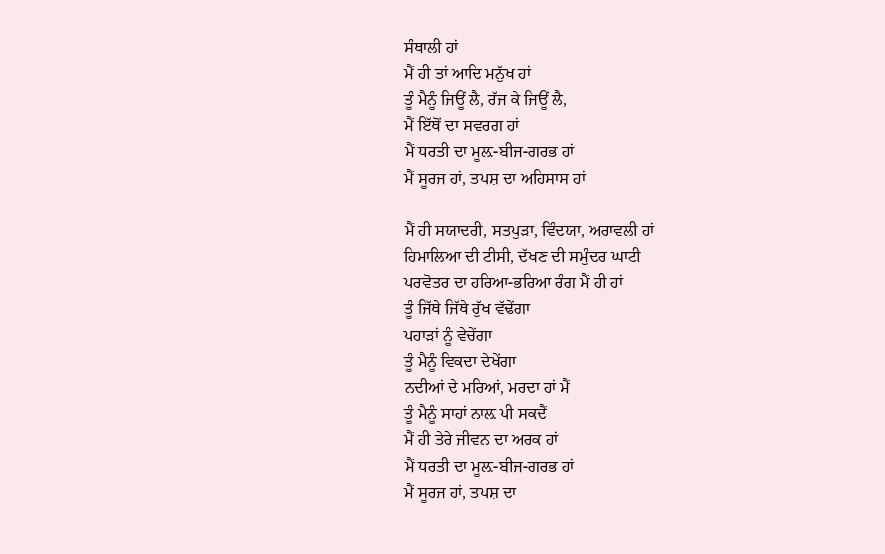ਸੰਥਾਲੀ ਹਾਂ
ਮੈਂ ਹੀ ਤਾਂ ਆਦਿ ਮਨੁੱਖ ਹਾਂ
ਤੂੰ ਮੈਨੂੰ ਜਿਊਂ ਲੈ, ਰੱਜ ਕੇ ਜਿਊਂ ਲੈ,
ਮੈਂ ਇੱਥੋਂ ਦਾ ਸਵਰਗ ਹਾਂ
ਮੈਂ ਧਰਤੀ ਦਾ ਮੂਲ਼-ਬੀਜ-ਗਰਭ ਹਾਂ
ਮੈਂ ਸੂਰਜ ਹਾਂ, ਤਪਸ਼ ਦਾ ਅਹਿਸਾਸ ਹਾਂ

ਮੈਂ ਹੀ ਸਯਾਦਰੀ, ਸਤਪੁੜਾ, ਵਿੰਦਯਾ, ਅਰਾਵਲੀ ਹਾਂ
ਹਿਮਾਲਿਆ ਦੀ ਟੀਸੀ, ਦੱਖਣ ਦੀ ਸਮੁੰਦਰ ਘਾਟੀ
ਪਰਵੋਤਰ ਦਾ ਹਰਿਆ-ਭਰਿਆ ਰੰਗ ਮੈਂ ਹੀ ਹਾਂ
ਤੂੰ ਜਿੱਥੇ ਜਿੱਥੇ ਰੁੱਖ ਵੱਢੇਂਗਾ
ਪਹਾੜਾਂ ਨੂੰ ਵੇਚੇਂਗਾ
ਤੂੰ ਮੈਨੂੰ ਵਿਕਦਾ ਦੇਖੇਂਗਾ
ਨਦੀਆਂ ਦੇ ਮਰਿਆਂ, ਮਰਦਾ ਹਾਂ ਮੈਂ
ਤੂੰ ਮੈਨੂੰ ਸਾਹਾਂ ਨਾਲ਼ ਪੀ ਸਕਦੈਂ
ਮੈਂ ਹੀ ਤੇਰੇ ਜੀਵਨ ਦਾ ਅਰਕ ਹਾਂ
ਮੈਂ ਧਰਤੀ ਦਾ ਮੂਲ਼-ਬੀਜ-ਗਰਭ ਹਾਂ
ਮੈਂ ਸੂਰਜ ਹਾਂ, ਤਪਸ਼ ਦਾ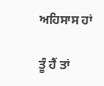ਅਹਿਸਾਸ ਹਾਂ

ਤੂੰ ਹੈਂ ਤਾਂ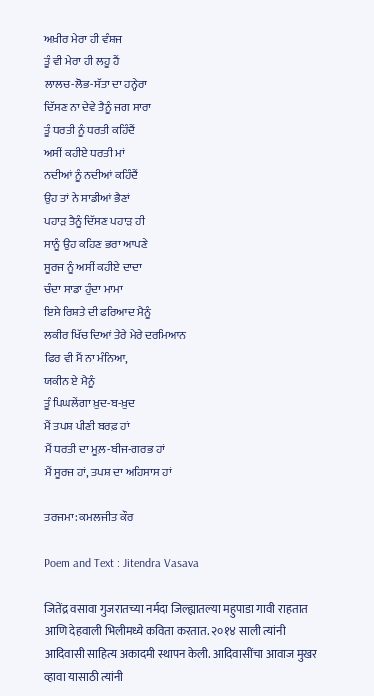ਅਖ਼ੀਰ ਮੇਰਾ ਹੀ ਵੰਸ਼ਜ
ਤੂੰ ਵੀ ਮੇਰਾ ਹੀ ਲਹੂ ਹੈਂ
ਲਾਲਚ-ਲੋਭ-ਸੱਤਾ ਦਾ ਹਨ੍ਹੇਰਾ
ਦਿੱਸਣ ਨਾ ਦੇਵੇ ਤੈਨੂੰ ਜਗ ਸਾਰਾ
ਤੂੰ ਧਰਤੀ ਨੂੰ ਧਰਤੀ ਕਹਿੰਦੈਂ
ਅਸੀਂ ਕਹੀਏ ਧਰਤੀ ਮਾਂ
ਨਦੀਆਂ ਨੂੰ ਨਦੀਆਂ ਕਹਿੰਦੈਂ
ਉਹ ਤਾਂ ਨੇ ਸਾਡੀਆਂ ਭੈਣਾਂ
ਪਹਾੜ ਤੈਨੂੰ ਦਿੱਸਣ ਪਹਾੜ ਹੀ
ਸਾਨੂੰ ਉਹ ਕਹਿਣ ਭਰਾ ਆਪਣੇ
ਸੂਰਜ ਨੂੰ ਅਸੀਂ ਕਹੀਏ ਦਾਦਾ
ਚੰਦਾ ਸਾਡਾ ਹੁੰਦਾ ਮਾਮਾ
ਇਸੇ ਰਿਸ਼ਤੇ ਦੀ ਫਰਿਆਦ ਮੈਨੂੰ
ਲਕੀਰ ਖਿੱਚ ਦਿਆਂ ਤੇਰੇ ਮੇਰੇ ਦਰਮਿਆਨ
ਫਿਰ ਵੀ ਮੈਂ ਨਾ ਮੰਨਿਆ,
ਯਕੀਨ ਏ ਮੈਨੂੰ
ਤੂੰ ਪਿਘਲੇਂਗਾ ਖ਼ੁਦ-ਬ-ਖ਼ੁਦ
ਮੈਂ ਤਪਸ਼ ਪੀਣੀ ਬਰਫ਼ ਹਾਂ
ਮੈਂ ਧਰਤੀ ਦਾ ਮੂਲ਼-ਬੀਜ-ਗਰਭ ਹਾਂ
ਮੈਂ ਸੂਰਜ ਹਾਂ, ਤਪਸ਼ ਦਾ ਅਹਿਸਾਸ ਹਾਂ

ਤਰਜਮਾ: ਕਮਲਜੀਤ ਕੌਰ

Poem and Text : Jitendra Vasava

जितेंद्र वसावा गुजरातच्या नर्मदा जिल्ह्यातल्या महुपाडा गावी राहतात आणि देहवाली भिलीमध्ये कविता करतात. २०१४ साली त्यांनी आदिवासी साहित्य अकादमी स्थापन केली. आदिवासींचा आवाज मुखर व्हावा यासाठी त्यांनी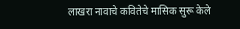लाखरा नावाचे कवितेचे मासिक सुरू केले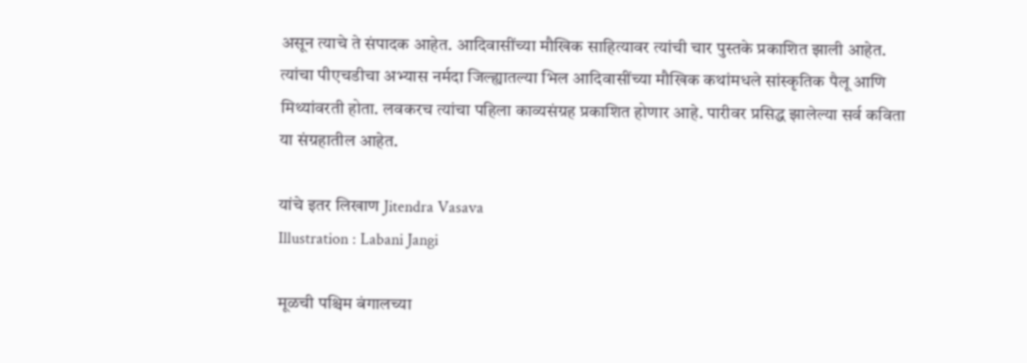असून त्याचे ते संपादक आहेत. आदिवासींच्या मौखिक साहित्यावर त्यांची चार पुस्तके प्रकाशित झाली आहेत. त्यांचा पीएचडीचा अभ्यास नर्मदा जिल्ह्यातल्या भिल आदिवासींच्या मौखिक कथांमधले सांस्कृतिक पैलू आणि मिथ्यांवरती होता. लवकरच त्यांचा पहिला काव्यसंग्रह प्रकाशित होणार आहे. पारीवर प्रसिद्ध झालेल्या सर्व कविता या संग्रहातील आहेत.

यांचे इतर लिखाण Jitendra Vasava
Illustration : Labani Jangi

मूळची पश्चिम बंगालच्या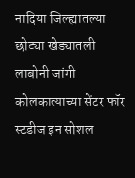नादिया जिल्ह्यातल्या छोट्या खेड्यातली लाबोनी जांगी कोलकात्याच्या सेंटर फॉर स्टडीज इन सोशल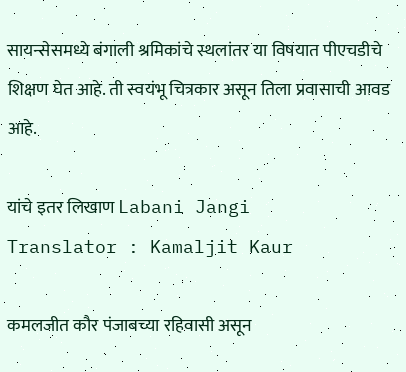सायन्सेसमध्ये बंगाली श्रमिकांचे स्थलांतर या विषयात पीएचडीचे शिक्षण घेत आहे. ती स्वयंभू चित्रकार असून तिला प्रवासाची आवड आहे.

यांचे इतर लिखाण Labani Jangi
Translator : Kamaljit Kaur

कमलजीत कौर पंजाबच्या रहिवासी असून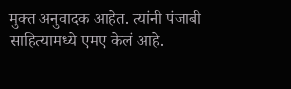मुक्त अनुवादक आहेत. त्यांनी पंजाबी साहित्यामध्ये एमए केलं आहे.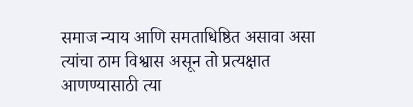समाज न्याय आणि समताधिष्ठित असावा असा त्यांचा ठाम विश्वास असून तो प्रत्यक्षात आणण्यासाठी त्या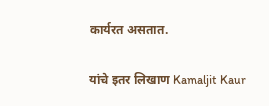कार्यरत असतात.

यांचे इतर लिखाण Kamaljit Kaur